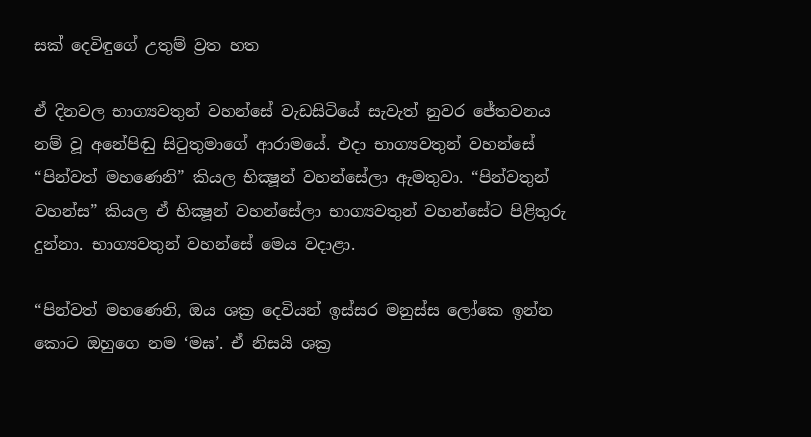සක් දෙවිඳුගේ උතුම් ව්‍රත හත

ඒ දිනවල භාග්‍යවතුන් වහන්සේ වැඩසිටියේ සැවැත් නුවර ජේතවනය නම් වූ අනේපිඬු සිටුතුමාගේ ආරාමයේ. එදා භාග්‍යවතුන් වහන්සේ “පින්වත් මහණෙනි” කියල භික්‍ෂූන් වහන්සේලා ඇමතුවා. “පින්වතුන් වහන්ස” කියල ඒ භික්‍ෂූන් වහන්සේලා භාග්‍යවතුන් වහන්සේට පිළිතුරු දුන්නා. භාග්‍යවතුන් වහන්සේ මෙය වදාළා.

“පින්වත් මහණෙනි, ඔය ශක්‍ර දෙවියන් ඉස්සර මනුස්ස ලෝකෙ ඉන්න කොට ඔහුගෙ නම ‘මඝ’. ඒ නිසයි ශක්‍ර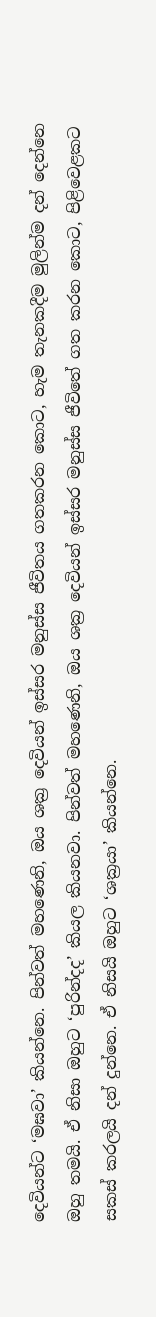දෙවියන්ට ‘මඝවා’ කියන්නෙ. පින්වත් මහණෙනි, ඔය ශක්‍ර දෙවියන් ඉස්සර මනුස්ස ජීවිතය ගතකරන කොට, හැම තැනකදීම මුලින්ම දන් දෙන්නෙ ඔහු තමයි. ඒ නිසා ඔහුට ‘පුරින්දද’ කියල කියනවා. පින්වත් මහණෙනි, ඔය ශක්‍ර දෙවියන් ඉස්සර මනුස්ස ජීවිතේ ගත කරන කොට, පිළිවෙළකට සකස් කරලයි දන් දුන්නෙ. ඒ නිසයි ඔහුට ‘ශක්‍රයා’ කියන්නෙ.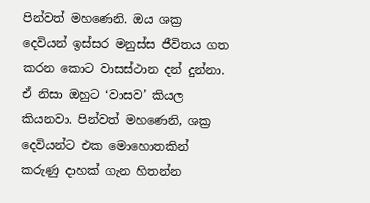පින්වත් මහණෙනි. ඔය ශක්‍ර දෙවියන් ඉස්සර මනුස්ස ජීවිතය ගත කරන කොට වාසස්ථාන දන් දුන්නා. ඒ නිසා ඔහුට ‘වාසව’ කියල කියනවා. පින්වත් මහණෙනි, ශක්‍ර දෙවියන්ට එක මොහොතකින් කරුණු දාහක් ගැන හිතන්න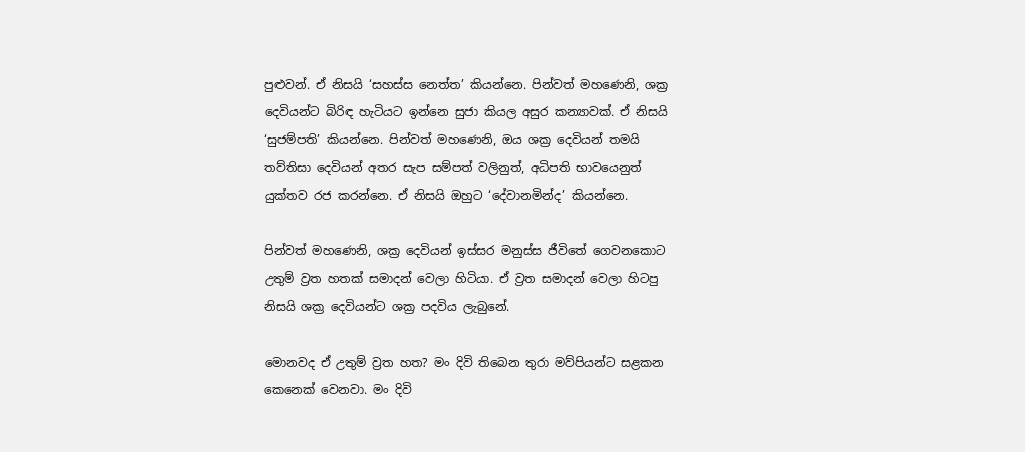පුළුවන්. ඒ නිසයි ‘සහස්ස නෙත්ත’ කියන්නෙ. පින්වත් මහණෙනි, ශක්‍ර දෙවියන්ට බිරිඳ හැටියට ඉන්නෙ සුජා කියල අසුර කන්‍යාවක්. ඒ නිසයි ‘සුජම්පති’ කියන්නෙ. පින්වත් මහණෙනි, ඔය ශක්‍ර දෙවියන් තමයි තව්තිසා දෙවියන් අතර සැප සම්පත් වලිනුත්, අධිපති භාවයෙනුත් යුක්තව රජ කරන්නෙ. ඒ නිසයි ඔහුට ‘දේවානමින්ද’ කියන්නෙ.

පින්වත් මහණෙනි, ශක්‍ර දෙවියන් ඉස්සර මනුස්ස ජීවිතේ ගෙවනකොට උතුම් ව්‍රත හතක් සමාදන් වෙලා හිටියා. ඒ ව්‍රත සමාදන් වෙලා හිටපු නිසයි ශක්‍ර දෙවියන්ට ශක්‍ර පදවිය ලැබුනේ.

මොනවද ඒ උතුම් ව්‍රත හත? මං දිවි තිබෙන තුරා මව්පියන්ට සළකන කෙනෙක් වෙනවා. මං දිවි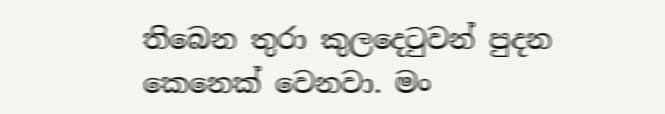තිබෙන තුරා කුලදෙටුවන් පුදන කෙනෙක් වෙනවා. මං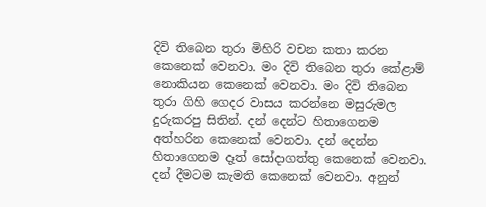දිවි තිබෙන තුරා මිහිරි වචන කතා කරන කෙනෙක් වෙනවා. මං දිවි තිබෙන තුරා කේළාම් නොකියන කෙනෙක් වෙනවා. මං දිවි තිබෙන තුරා ගිහි ගෙදර වාසය කරන්නෙ මසුරුමල දුරුකරපු සිතින්. දන් දෙන්ට හිතාගෙනම අත්හරින කෙනෙක් වෙනවා. දන් දෙන්න හිතාගෙනම දෑත් සෝදාගත්තු කෙනෙක් වෙනවා. දන් දීමටම කැමති කෙනෙක් වෙනවා. අනුන්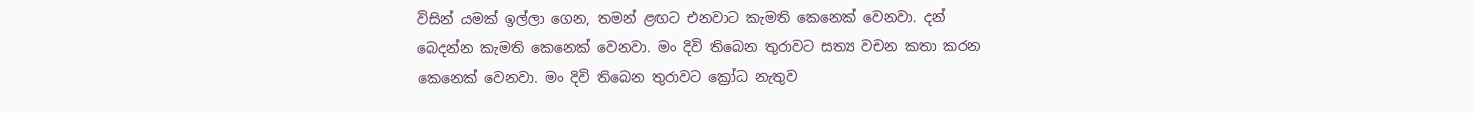විසින් යමක් ඉල්ලා ගෙන, තමන් ළඟට එනවාට කැමති කෙනෙක් වෙනවා. දන් බෙදන්න කැමති කෙනෙක් වෙනවා. මං දිවි තිබෙන තුරාවට සත්‍ය වචන කතා කරන කෙනෙක් වෙනවා. මං දිවි තිබෙන තුරාවට ක්‍රෝධ නැතුව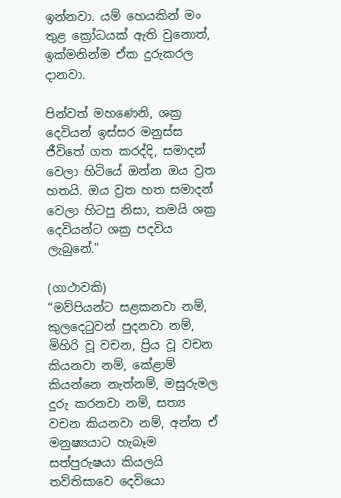ඉන්නවා. යම් හෙයකින් මං තුළ ක්‍රෝධයක් ඇති වුනොත්, ඉක්මනින්ම ඒක දුරුකරල දානවා.

පින්වත් මහණෙනි, ශක්‍ර දෙවියන් ඉස්සර මනුස්ස ජීවිතේ ගත කරද්දි, සමාදන් වෙලා හිටියේ ඔන්න ඔය ව්‍රත හතයි. ඔය ව්‍රත හත සමාදන් වෙලා හිටපු නිසා, තමයි ශක්‍ර දෙවියන්ට ශක්‍ර පදවිය ලැබුනේ.”

(ගාථාවකි)
“මව්පියන්ට සළකනවා නම්, කුලදෙටුවන් පුදනවා නම්, මිහිරි වූ වචන, ප්‍රිය වූ වචන කියනවා නම්, කේළාම් කියන්නෙ නැත්නම්, මසුරුමල දුරු කරනවා නම්, සත්‍ය වචන කියනවා නම්, අන්න ඒ මනුෂ්‍යයාට හැබෑම සත්පුරුෂයා කියලයි තව්තිසාවෙ දෙවියො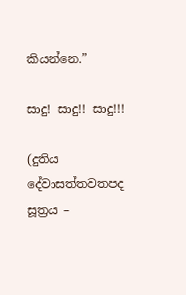කියන්නෙ.”

සාදු! සාදු!! සාදු!!!

(දුතිය දේවාසත්තවතපද සූත්‍රය –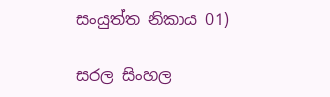සංයුත්ත නිකාය 01)

සරල සිංහල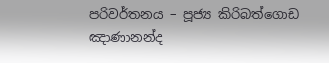පරිවර්තනය – පූජ්‍ය කිරිබත්ගොඩ ඤාණානන්ද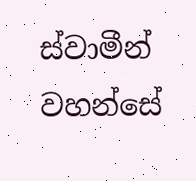ස්වාමීන් වහන්සේ